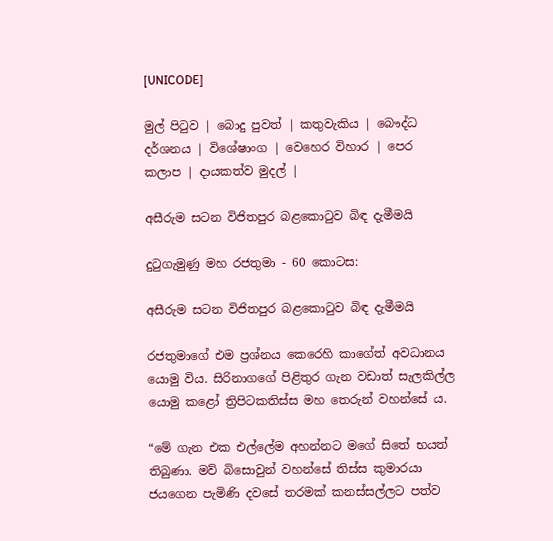[UNICODE]

මුල් පිටුව | බොදු පුවත් | කතුවැකිය | බෞද්ධ දර්ශනය | විශේෂාංග | වෙහෙර විහාර | පෙර කලාප | දායකත්ව මුදල් |

අසීරුම සටන විජිතපුර බළකොටුව බිඳ දැමීමයි

දුටුගැමුණු මහ රජතුමා - 60 කොටස:

අසීරුම සටන විජිතපුර බළකොටුව බිඳ දැමීමයි

රජතුමාගේ එම ප්‍රශ්නය කෙරෙහි කාගේත් අවධානය යොමු විය. සිරිනාගගේ පිළිතුර ගැන වඩාත් සැලකිල්ල යොමු කළෝ ත්‍රිපිටකතිස්ස මහ තෙරුන් වහන්සේ ය.

“මේ ගැන එක එල්ලේම අහන්නට මගේ සිතේ භයත් තිබුණා. මව් බිසොවුන් වහන්සේ තිස්ස කුමාරයා ජයගෙන පැමිණි දවසේ තරමක් කනස්සල්ලට පත්ව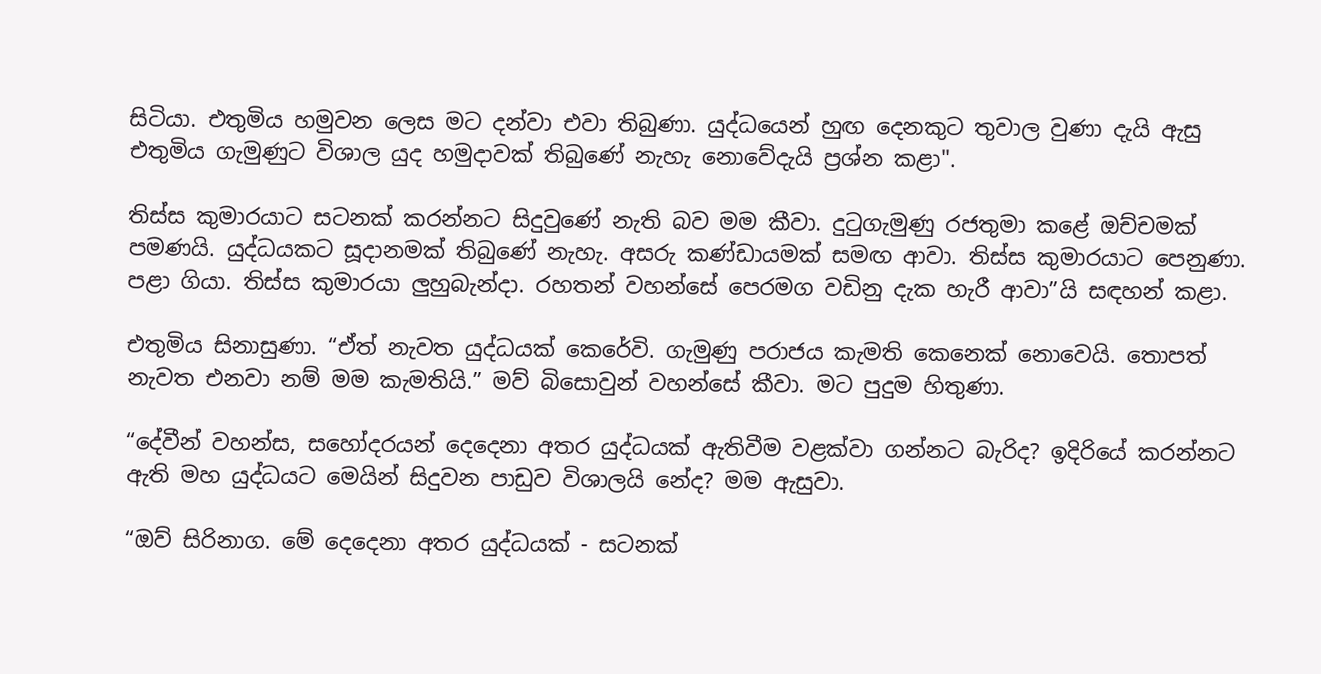සිටියා. එතුමිය හමුවන ලෙස මට දන්වා එවා තිබුණා. යුද්ධයෙන් හුඟ දෙනකුට තුවාල වුණා දැයි ඇසු එතුමිය ගැමුණුට විශාල යුද හමුදාවක් තිබුණේ නැහැ නොවේදැයි ප්‍රශ්න කළා".

තිස්ස කුමාරයාට සටනක් කරන්නට සිදුවුණේ නැති බව මම කීවා. දුටුගැමුණු රජතුමා කළේ ඔච්චමක් පමණයි. යුද්ධයකට සූදානමක් තිබුණේ නැහැ. අසරු කණ්ඩායමක් සමඟ ආවා. තිස්ස කුමාරයාට පෙනුණා. පළා ගියා. තිස්ස කුමාරයා ලුහුබැන්දා. රහතන් වහන්සේ පෙරමග වඩිනු දැක හැරී ආවා”යි සඳහන් කළා.

එතුමිය සිනාසුණා. “ඒත් නැවත යුද්ධයක් කෙරේවි. ගැමුණු පරාජය කැමති කෙනෙක් නොවෙයි. තොපත් නැවත එනවා නම් මම කැමතියි.” මව් බිසොවුන් වහන්සේ කීවා. මට පුදුම හිතුණා.

“දේවීන් වහන්ස, සහෝදරයන් දෙදෙනා අතර යුද්ධයක් ඇතිවීම වළක්වා ගන්නට බැරිද? ඉදිරියේ කරන්නට ඇති මහ යුද්ධයට මෙයින් සිදුවන පාඩුව විශාලයි නේද? මම ඇසුවා.

“ඔව් සිරිනාග. මේ දෙදෙනා අතර යුද්ධයක් - සටනක්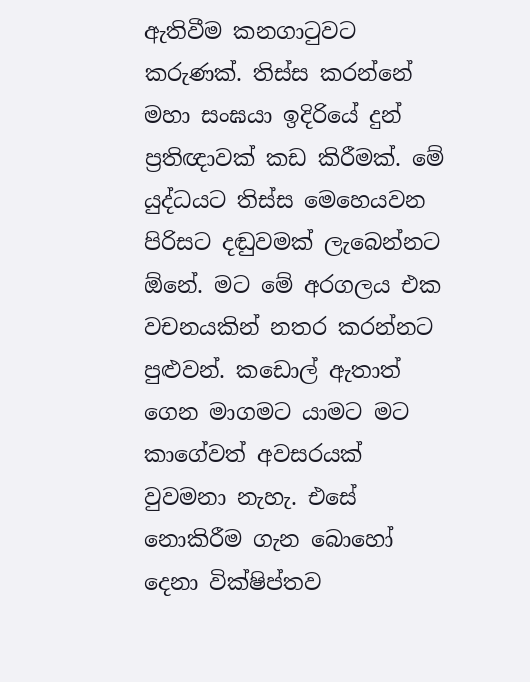ඇතිවීම කනගාටුවට කරුණක්. තිස්ස කරන්නේ මහා සංඝයා ඉදිරියේ දුන් ප්‍රතිඥාවක් කඩ කිරීමක්. මේ යුද්ධයට තිස්ස මෙහෙයවන පිරිසට දඬුවමක් ලැබෙන්නට ඕනේ. මට මේ අරගලය එක වචනයකින් නතර කරන්නට පුළුවන්. කඩොල් ඇතාත් ගෙන මාගමට යාමට මට කාගේවත් අවසරයක් වුවමනා නැහැ. එසේ නොකිරීම ගැන බොහෝ දෙනා වික්ෂිප්තව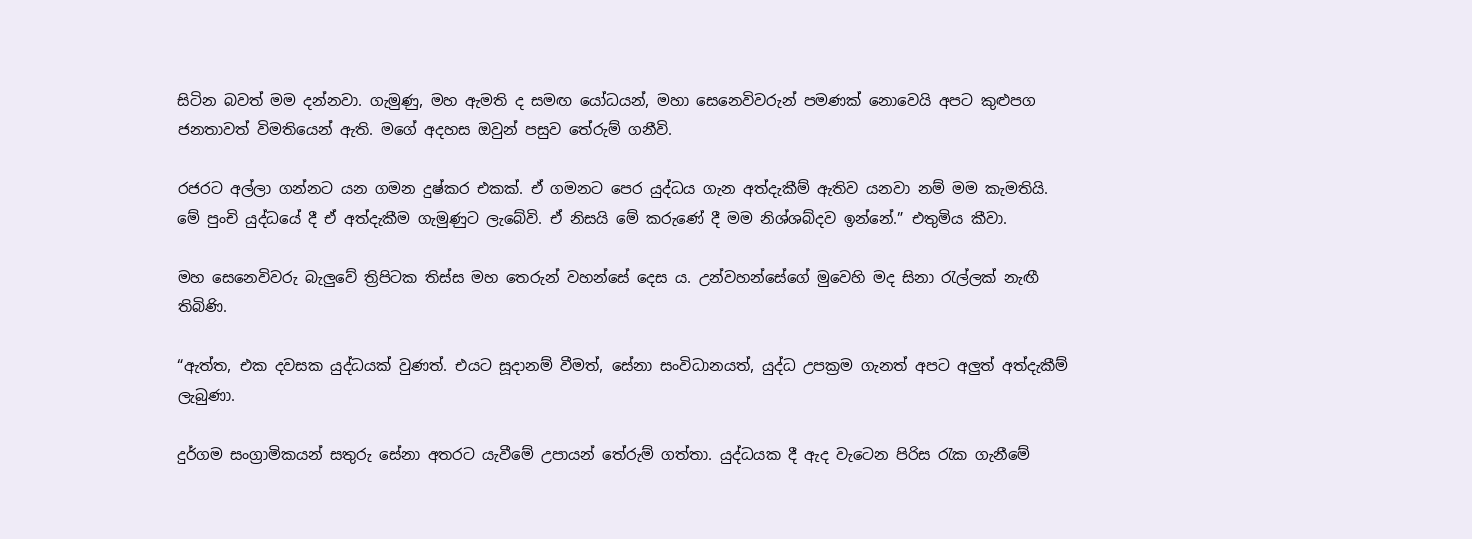සිටින බවත් මම දන්නවා. ගැමුණු, මහ ඇමති ද සමඟ යෝධයන්, මහා සෙනෙවිවරුන් පමණක් නොවෙයි අපට කුළුපග ජනතාවත් විමතියෙන් ඇති. මගේ අදහස ඔවුන් පසුව තේරුම් ගනීවි.

රජරට අල්ලා ගන්නට යන ගමන දුෂ්කර එකක්. ඒ ගමනට පෙර යුද්ධය ගැන අත්දැකීම් ඇතිව යනවා නම් මම කැමතියි. මේ පුංචි යුද්ධයේ දී ඒ අත්දැකීම ගැමුණුට ලැබේවි. ඒ නිසයි මේ කරුණේ දී මම නිශ්ශබ්දව ඉන්නේ.” එතුමිය කීවා.

මහ සෙනෙවිවරු බැලුවේ ත්‍රිපිටක තිස්ස මහ තෙරුන් වහන්සේ දෙස ය. උන්වහන්සේගේ මුවෙහි මද සිනා රැල්ලක් නැඟී තිබිණි.

“ඇත්ත, එක දවසක යුද්ධයක් වුණත්. එයට සූදානම් වීමත්, සේනා සංවිධානයත්, යුද්ධ උපක්‍රම ගැනත් අපට අලුත් අත්දැකීම් ලැබුණා.

දුර්ගම සංග්‍රාමිකයන් සතුරු සේනා අතරට යැවීමේ උපායන් තේරුම් ගත්තා. යුද්ධයක දී ඇද වැටෙන පිරිස රැක ගැනීමේ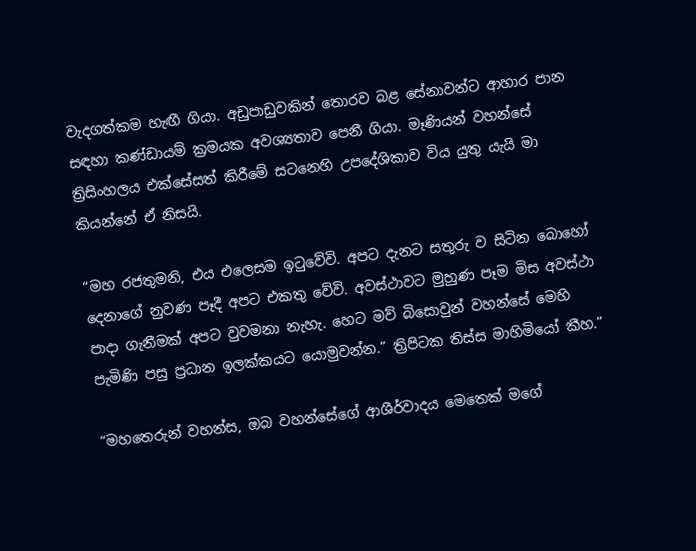වැදගත්කම හැඟී ගියා. අඩුපාඩුවකින් තොරව බළ සේනාවන්ට ආහාර පාන සඳහා කණ්ඩායම් ක්‍රමයක අවශ්‍යතාව පෙනී ගියා. මෑණියන් වහන්සේ ත්‍රිසිංහලය එක්සේසත් කිරීමේ සටනෙහි උපදේශිකාව විය යුතු යැයි මා කියන්නේ ඒ නිසයි.

“මහ රජතුමනි, එය එලෙසම ඉටුවේවි. අපට දැනට සතුරු ව සිටින බොහෝ දෙනාගේ නුවණ පෑදී අපට එකතු වේවි. අවස්ථාවට මුහුණ පෑම මිස අවස්ථා පාදා ගැනීමක් අපට වුවමනා නැහැ. හෙට මව් බිසොවුන් වහන්සේ මෙහි පැමිණි පසු ප්‍රධාන ඉලක්කයට යොමුවන්න.” ත්‍රිපිටක තිස්ස මාහිමියෝ කීහ.”

“මහතෙරුන් වහන්ස, ඔබ වහන්සේගේ ආශීර්වාදය මෙතෙක් මගේ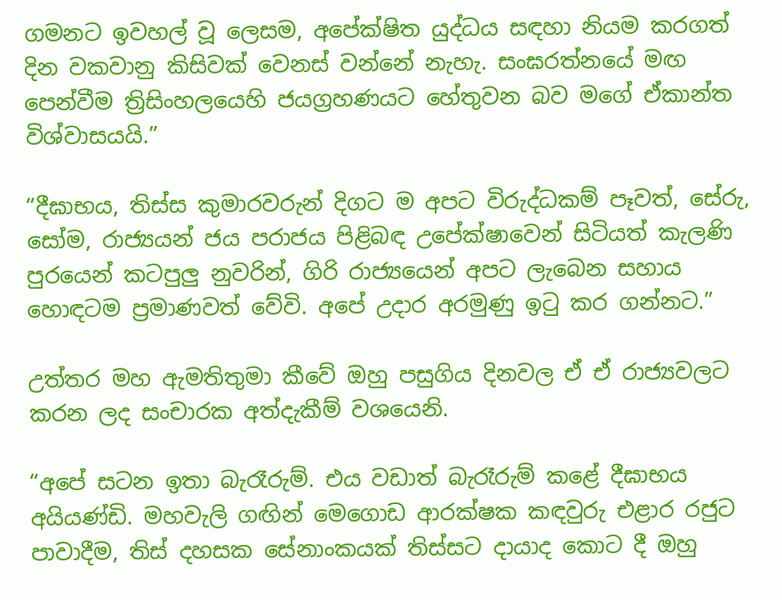ගමනට ඉවහල් වූ ලෙසම, අපේක්ෂිත යුද්ධය සඳහා නියම කරගත් දින වකවානු කිසිවක් වෙනස් වන්නේ නැහැ. සංඝරත්නයේ මඟ පෙන්වීම ත්‍රිසිංහලයෙහි ජයග්‍රහණයට හේතුවන බව මගේ ඒකාන්ත විශ්වාසයයි.”

“දීඝාභය, තිස්ස කුමාරවරුන් දිගට ම අපට විරුද්ධකම් පෑවත්, සේරු, සෝම, රාජ්‍යයන් ජය පරාජය පිළිබඳ උපේක්ෂාවෙන් සිටියත් කැලණි පුරයෙන් කටපුලු නුවරින්, ගිරි රාජ්‍යයෙන් අපට ලැබෙන සහාය හොඳටම ප්‍රමාණවත් වේවි. අපේ උදාර අරමුණු ඉටු කර ගන්නට.”

උත්තර මහ ඇමතිතුමා කීවේ ඔහු පසුගිය දිනවල ඒ ඒ රාජ්‍යවලට කරන ලද සංචාරක අත්දැකීම් වශයෙනි.

“අපේ සටන ඉතා බැරෑරුම්. එය වඩාත් බැරෑරුම් කළේ දීඝාභය අයියණ්ඩි. මහවැලි ගඟින් මෙගොඩ ආරක්ෂක කඳවුරු එළාර රජුට පාවාදීම, තිස් දහසක සේනාංකයක් තිස්සට දායාද කොට දී ඔහු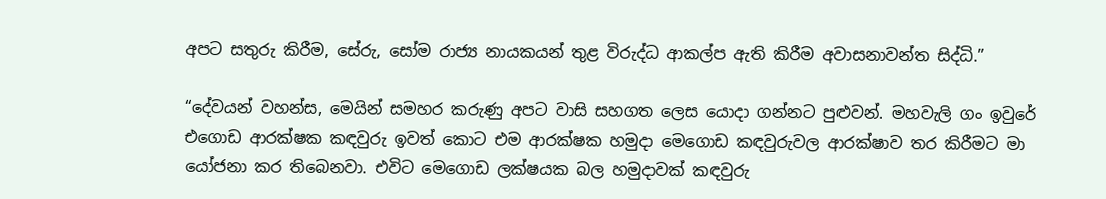අපට සතුරු කිරීම, සේරු, සෝම රාජ්‍ය නායකයන් තුළ විරුද්ධ ආකල්ප ඇති කිරීම අවාසනාවන්ත සිද්ධි.”

“දේවයන් වහන්ස, මෙයින් සමහර කරුණු අපට වාසි සහගත ලෙස යොදා ගන්නට පුළුවන්. මහවැලි ගං ඉවුරේ එගොඩ ආරක්ෂක කඳවුරු ඉවත් කොට එම ආරක්ෂක හමුදා මෙගොඩ කඳවුරුවල ආරක්ෂාව තර කිරීමට මා යෝජනා කර තිබෙනවා. එවිට මෙගොඩ ලක්ෂයක බල හමුදාවක් කඳවුරු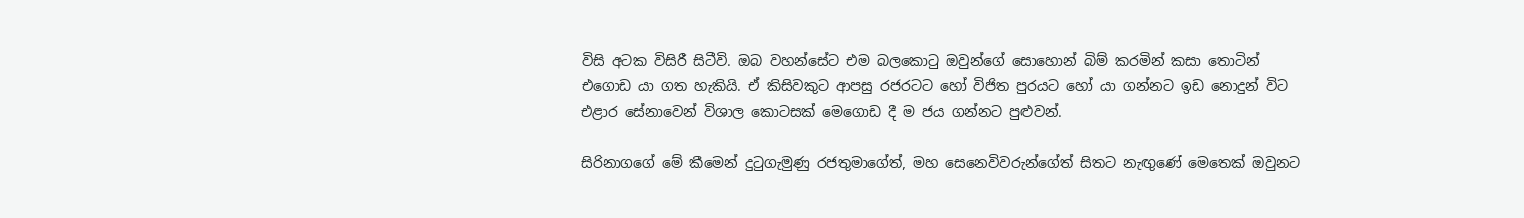විසි අටක විසිරී සිටීවි. ඔබ වහන්සේට එම බලකොටු ඔවුන්ගේ සොහොන් බිම් කරමින් කසා තොටින් එගොඩ යා ගත හැකියි. ඒ කිසිවකුට ආපසු රජරටට හෝ විජිත පුරයට හෝ යා ගන්නට ඉඩ නොදුන් විට එළාර සේනාවෙන් විශාල කොටසක් මෙගොඩ දී ම ජය ගන්නට පුළුවන්.

සිරිනාගගේ මේ කීමෙන් දුටුගැමුණු රජතුමාගේත්, මහ සෙනෙවිවරුන්ගේත් සිතට නැඟුණේ මෙතෙක් ඔවුනට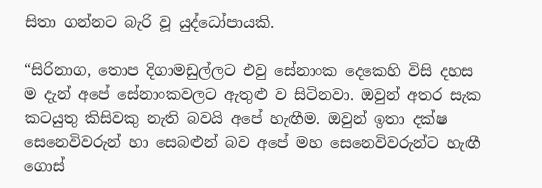සිතා ගන්නට බැරි වූ යුද්ධෝපායකි.

“සිරිනාග, තොප දිගාමඩුල්ලට එවු සේනාංක දෙකෙහි විසි දහස ම දැන් අපේ සේනාංකවලට ඇතුළු ව සිටිනවා. ඔවුන් අතර සැක කටයුතු කිසිවකු නැති බවයි අපේ හැඟීම. ඔවුන් ඉතා දක්ෂ සෙනෙවිවරුන් හා සෙබළුන් බව අපේ මහ සෙනෙවිවරුන්ට හැඟී ගොස්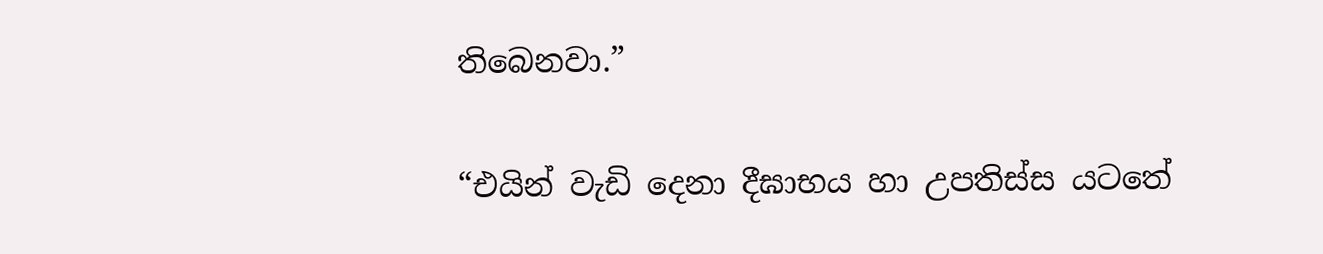තිබෙනවා.”

“එයින් වැඩි දෙනා දීඝාභය හා උපතිස්ස යටතේ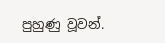පුහුණු වූවන්.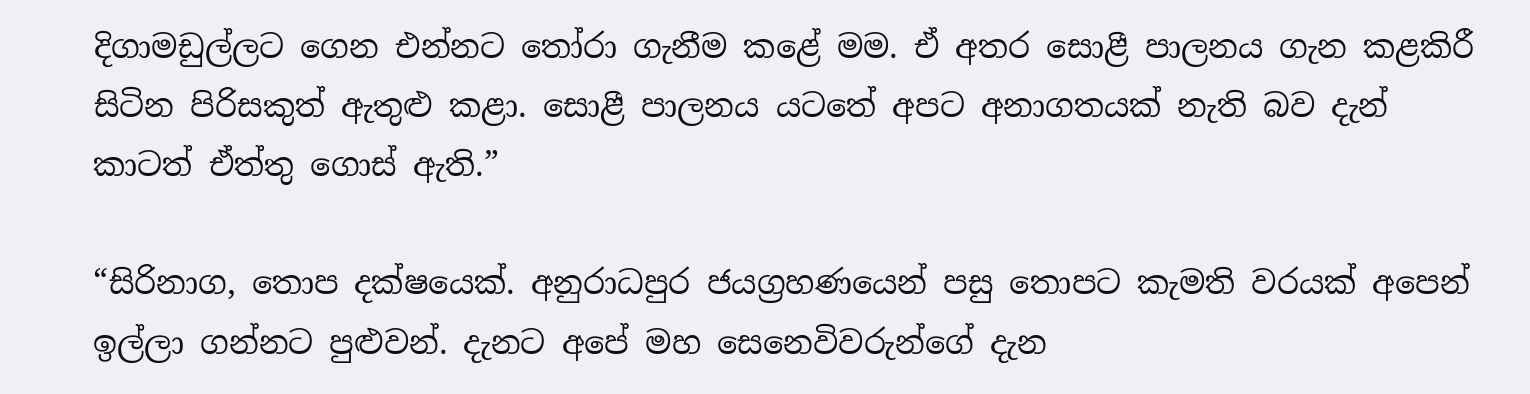දිගාමඩුල්ලට ගෙන එන්නට තෝරා ගැනීම කළේ මම. ඒ අතර සොළී පාලනය ගැන කළකිරී සිටින පිරිසකුත් ඇතුළු කළා. සොළී පාලනය යටතේ අපට අනාගතයක් නැති බව දැන් කාටත් ඒත්තු ගොස් ඇති.”

“සිරිනාග, තොප දක්ෂයෙක්. අනුරාධපුර ජයග්‍රහණයෙන් පසු තොපට කැමති වරයක් අපෙන් ඉල්ලා ගන්නට පුළුවන්. දැනට අපේ මහ සෙනෙවිවරුන්ගේ දැන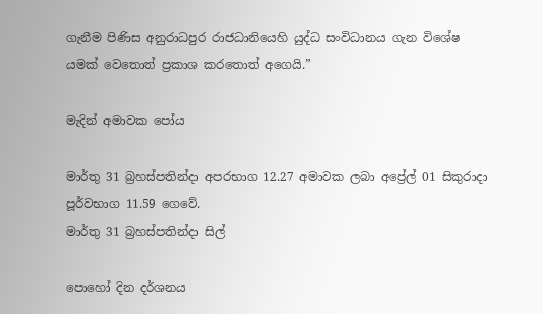ගැනීම පිණිස අනුරාධපුර රාජධානියෙහි යුද්ධ සංවිධානය ගැන විශේෂ යමක් වෙතොත් ප්‍රකාශ කරතොත් අගෙයි.”

මැදින් අමාවක පෝය

මාර්තු 31 බ්‍රහස්පතින්දා අපරභාග 12.27 අමාවක ලබා අප්‍රේල් 01 සිකුරාදා පූර්වභාග 11.59 ගෙවේ.
මාර්තු 31 බ්‍රහස්පතින්දා සිල්

පොහෝ දින දර්ශනය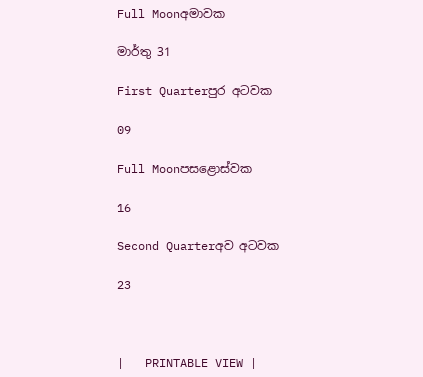Full Moonඅමාවක

මාර්තු 31

First Quarterපුර අටවක

09

Full Moonපසළොස්වක

16

Second Quarterඅව අටවක

23



|   PRINTABLE VIEW |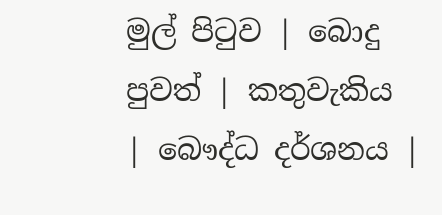මුල් පිටුව | බොදු පුවත් | කතුවැකිය | බෞද්ධ දර්ශනය |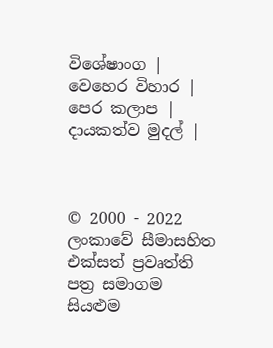විශේෂාංග | වෙහෙර විහාර | පෙර කලාප | දායකත්ව මුදල් |



© 2000 - 2022 ලංකාවේ සීමාසහිත එක්සත් ප්‍රවෘත්ති පත්‍ර සමාගම
සියළුම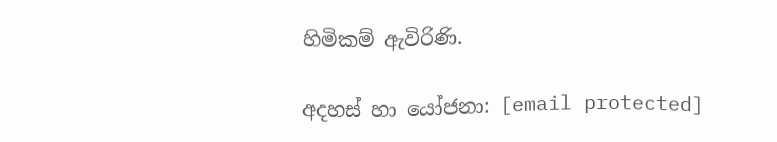හිමිකම් ඇවිරිණි.

අදහස් හා යෝජනා: [email protected]